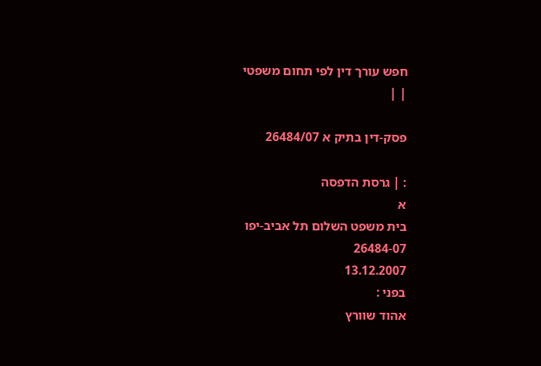חפש עורך דין לפי תחום משפטי
| |

פסק-דין בתיק א 26484/07

: | גרסת הדפסה
א
בית משפט השלום תל אביב-יפו
26484-07
13.12.2007
בפני :
אהוד שוורץ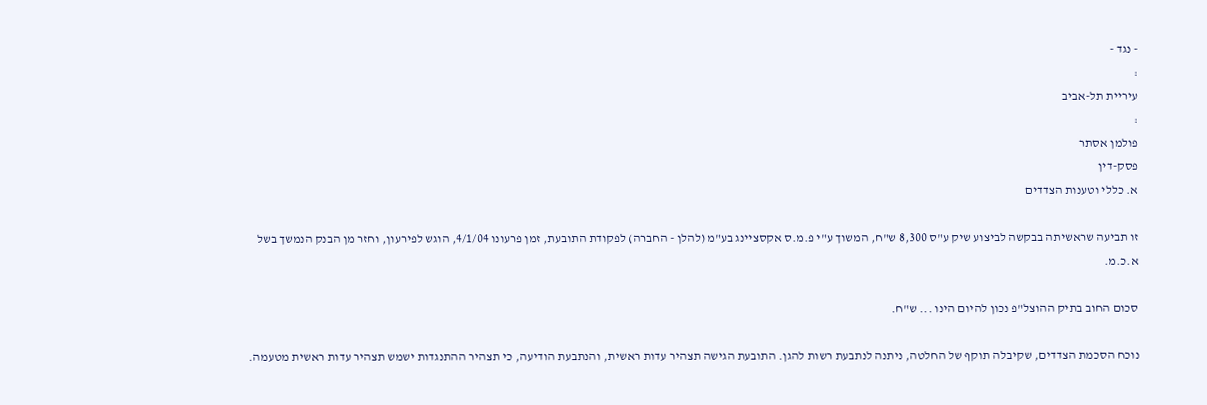- נגד -
:
עיריית תל-אביב
:
פולמן אסתר
פסק-דין
א. כללי וטענות הצדדים

זו תביעה שראשיתה בבקשה לביצוע שיק ע"ס 8,300 ש"ח, המשוך ע"י פ.מ.ס אקסציינג בע"מ (להלן - החברה) לפקודת התובעת, זמן פרעונו 4/1/04, הוגש לפירעון, וחזר מן הבנק הנמשך בשל א.כ.מ.

סכום החוב בתיק ההוצל"פ נכון להיום הינו ... ש"ח.

נוכח הסכמת הצדדים, שקיבלה תוקף של החלטה, ניתנה לנתבעת רשות להגן. התובעת הגישה תצהיר עדות ראשית, והנתבעת הודיעה, כי תצהיר ההתנגדות ישמש תצהיר עדות ראשית מטעמה.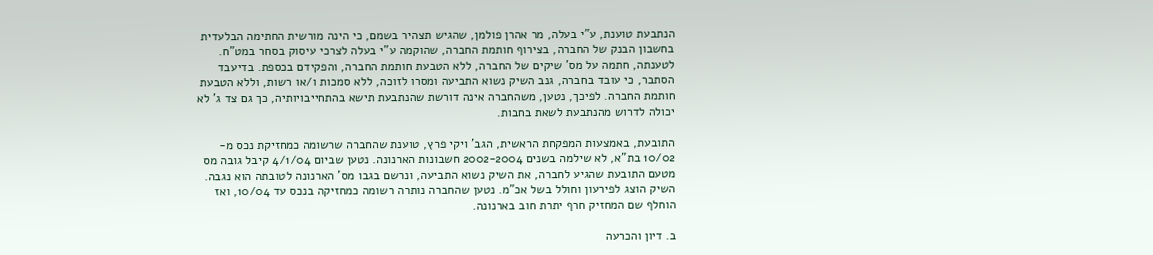הנתבעת טוענת, ע"י בעלה, מר אהרן פולמן, שהגיש תצהיר בשמם, כי הינה מורשית החתימה הבלעדית בחשבון הבנק של החברה, בצירוף חותמת החברה, שהוקמה ע"י בעלה לצרכי עיסוק בסחר במט"ח. לטענתה, חתמה על מס' שיקים של החברה, ללא הטבעת חותמת החברה, והפקידם בכספת. בדיעבד הסתבר, כי עובד בחברה, גנב השיק נשוא התביעה ומסרו לזוכה, ללא סמכות ו/או רשות, וללא הטבעת חותמת החברה. לפיכך, נטען, משהחברה אינה דורשת שהנתבעת תישא בהתחייבויותיה, כך גם צד ג' לא יכולה לדרוש מהנתבעת לשאת בחבות.

התובעת, באמצעות המפקחת הראשית, הגב' ויקי פרץ, טוענת שהחברה שרשומה כמחזיקת נכס מ- 10/02 בת"א, לא שילמה בשנים 2002-2004 חשבונות הארנונה. נטען שביום 4/1/04 קיבל גובה מס מטעם התובעת שהגיע לחברה, את השיק נשוא התביעה, ונרשם בגבו מס' הארנונה לטובתה הוא נגבה. השיק הוצג לפירעון וחולל בשל אכ"מ. נטען שהחברה נותרה רשומה כמחזיקה בנכס עד 10/04, ואז הוחלף שם המחזיק חרף יתרת חוב בארנונה.

ב. דיון והכרעה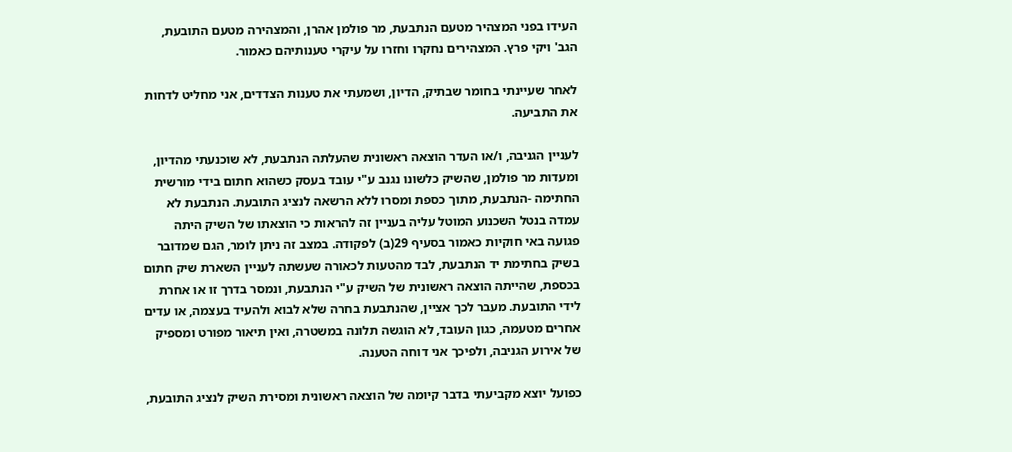העידו בפני המצהיר מטעם הנתבעת, מר פולמן אהרן, והמצהירה מטעם התובעת, הגב' ויקי פרץ. המצהירים נחקרו וחזרו על עיקרי טענותיהם כאמור.

לאחר שעיינתי בחומר שבתיק, הדיון, ושמעתי את טענות הצדדים, אני מחליט לדחות את התביעה.

לעניין הגניבה, ו/או העדר הוצאה ראשונית שהעלתה הנתבעת, לא שוכנעתי מהדיון, ומעדות מר פולמן, שהשיק כלשונו נגנב ע"י עובד בעסק כשהוא חתום בידי מורשית החתימה -הנתבעת, מתוך כספת ומסרו ללא הרשאה לנציג התובעת. הנתבעת לא עמדה בנטל השכנוע המוטל עליה בעניין זה להראות כי הוצאתו של השיק היתה פגועה באי חוקיות כאמור בסעיף 29(ב) לפקודה. במצב זה ניתן לומר, הגם שמדובר בשיק בחתימת יד הנתבעת, לבד מהטעות לכאורה שעשתה לעניין השארת שיק חתום בכספת, שהייתה הוצאה ראשונית של השיק ע"י הנתבעת, ונמסר בדרך זו או אחרת לידי התובעת. מעבר לכך אציין, שהנתבעת בחרה שלא לבוא ולהעיד בעצמה, או עדים אחרים מטעמה, כגון העובד, לא הוגשה תלונה במשטרה, ואין תיאור מפורט ומספיק של אירוע הגניבה, ולפיכך אני דוחה הטענה.

כפועל יוצא מקביעתי בדבר קיומה של הוצאה ראשונית ומסירת השיק לנציג התובעת,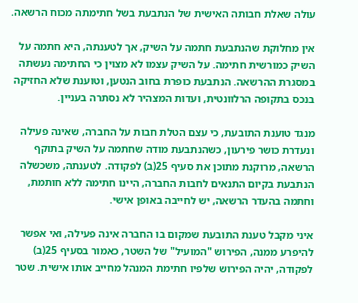עולה שאלת חבותה האישית של הנתבעת בשל חתימתה מכוח הרשאה.

אין מחלוקת שהנתבעת חתמה על השיק, אך לטענתה, היא חתמה על השיק כמורשית חתימה. על השיק עצמו לא מצוין כי החתימה נעשתה במסגרת ההרשאה. הנתבעת כופרת בחוב הנטען, וטוענת שלא החזיקה בנכס בתקופה הרלוונטית, ועדות המצהיר לא נסתרה בעניין.

מנגד טוענת התובעת, כי עצם הטלת חבות על החברה, שאינה פעילה ונעדרת כושר פירעון, כשהנתבעת מודה שחתמה על השיק בתוקף הרשאה, מרוקנת מתוכן את סעיף 25(ב) לפקודה. לטענתה, משכשלה הנתבעת בקיום התנאים לחבות החברה, היינו חתימה ללא חותמת, וחתמה בהעדר הרשאה, יש לחייבה באופן אישי.

איני מקבל טענת התובעת שמקום בו החברה אינה פעילה, ואי אפשר להיפרע ממנה, הפירוש "המועיל" של השטר, כאמור בסעיף 25(ב) לפקודה, יהיה הפירוש שלפיו חתימת המנהל מחייב אותו אישית. שטר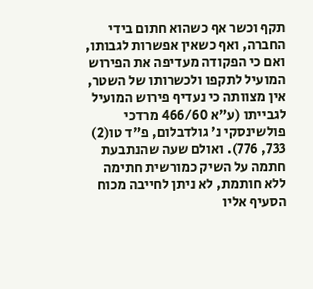תקף וכשר אף כשהוא חתום בידי החברה, ואף כשאין אפשרות לגבותו, ואם כי הפקודה מעדיפה את הפירוש המועיל לתקפו ולכשרותו של השטר, אין מצוותה כי נעדיף פירוש המועיל לגבייתו (ע"א 466/60 מרדכי פולשינסקי נ' גולדבלום, פ"ד טו(2) 733, 776). ואולם שעה שהנתבעת חתמה על השיק כמורשית חתימה ללא חותמת, לא ניתן לחייבה מכוח הסעיף אליו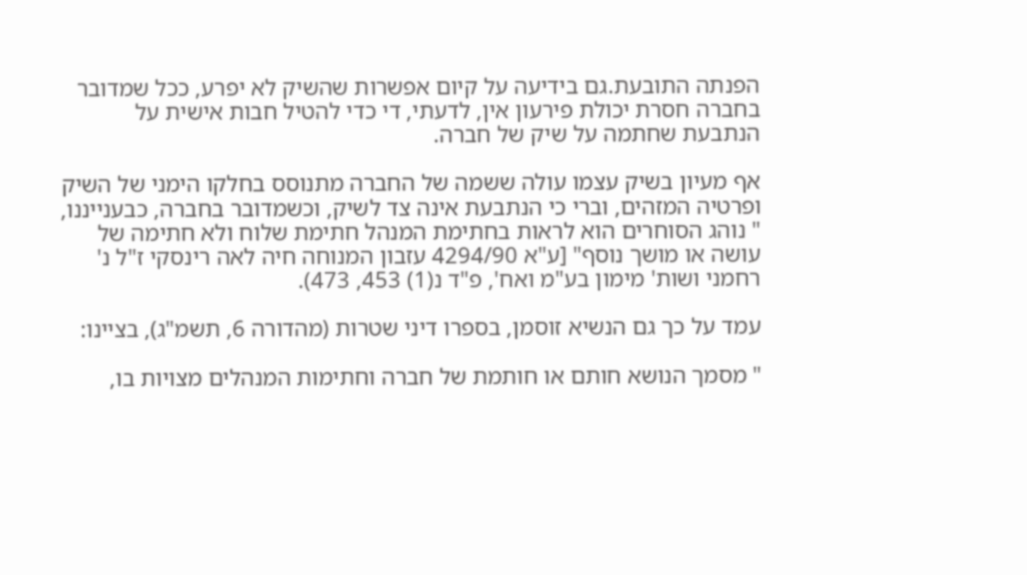הפנתה התובעת.גם בידיעה על קיום אפשרות שהשיק לא יפרע, ככל שמדובר בחברה חסרת יכולת פירעון אין, לדעתי, די כדי להטיל חבות אישית על הנתבעת שחתמה על שיק של חברה.

אף מעיון בשיק עצמו עולה ששמה של החברה מתנוסס בחלקו הימני של השיק ופרטיה המזהים, וברי כי הנתבעת אינה צד לשיק, וכשמדובר בחברה, כבענייננו, " נוהג הסוחרים הוא לראות בחתימת המנהל חתימת שלוח ולא חתימה של עושה או מושך נוסף" [ע"א 4294/90 עזבון המנוחה חיה לאה רינסקי ז"ל נ' רחמני ושות' מימון בע"מ ואח', פ"ד נ(1) 453, 473).

עמד על כך גם הנשיא זוסמן, בספרו דיני שטרות (מהדורה 6, תשמ"ג), בציינו:

" מסמך הנושא חותם או חותמת של חברה וחתימות המנהלים מצויות בו,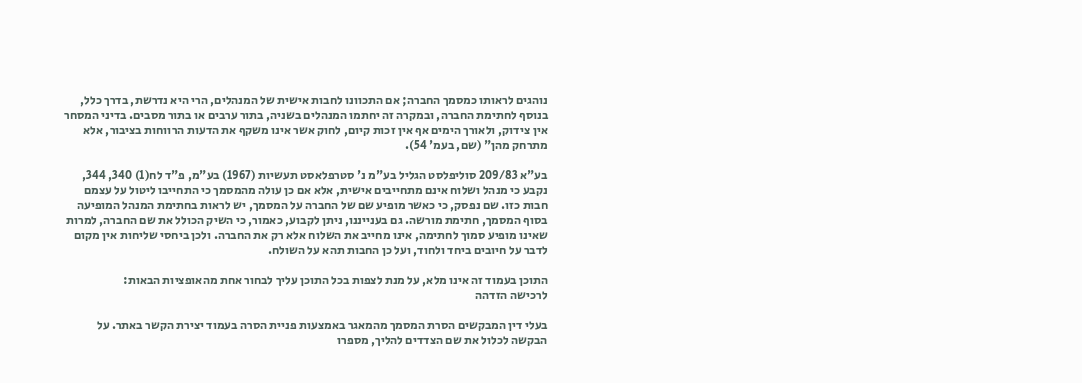נוהגים לראותו כמסמך החברה; אם התכוונו לחבות אישית של המנהלים, הרי היא נדרשת, בדרך כלל, בנוסף לחתימת החברה, ובמקרה זה יחתמו המנהלים בשניה, בתור ערבים או בתור מסבים. בדיני המסחר אין צידוק, ולאורך הימים אף אין זכות קיום, לחוק אשר אינו משקף את הדעות הרווחות בציבור, אלא מתרחק מהן" (שם, בעמ' 54).

בע"א 209/83 סוליפלסט הגליל בע"מ נ' סטרפלאסט תעשיות (1967) בע"מ, פ"ד לח(1) 340, 344, נקבע כי מנהל ושלוח אינם מתחייבים אישית, אלא אם כן עולה מהמסמך כי התחייבו ליטול על עצמם חבות כזו. שם נפסק, כי כאשר מופיע שם של החברה על המסמך, יש לראות בחתימת המנהל המופיעה בסוף המסמך, חתימת מורשה. גם בענייננו, ניתן לקבוע, כאמור, כי השיק הכולל את שם החברה, למרות שאינו מופיע סמוך לחתימה, אינו מחייב את השלוח אלא רק את החברה. ולכן ביחסי שליחות אין מקום לדבר על חיובים ביחד ולחוד, ועל כן החבות תהא על השולח.

התוכן בעמוד זה אינו מלא, על מנת לצפות בכל התוכן עליך לבחור אחת מהאופציות הבאות:
לרכישה הזדהה

בעלי דין המבקשים הסרת המסמך מהמאגר באמצעות פניית הסרה בעמוד יצירת הקשר באתר. על הבקשה לכלול את שם הצדדים להליך, מספרו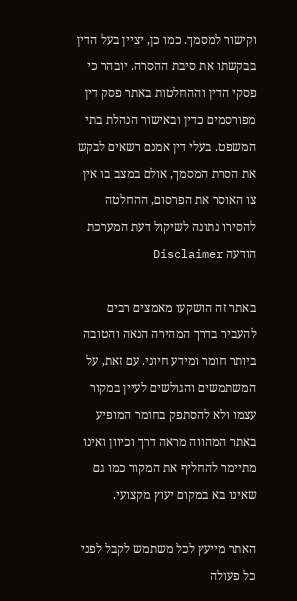וקישור למסמך. כמו כן, יציין בעל הדין בבקשתו את סיבת ההסרה. יובהר כי פסקי הדין וההחלטות באתר פסק דין מפורסמים כדין ובאישור הנהלת בתי המשפט. בעלי דין אמנם רשאים לבקש את הסרת המסמך, אולם במצב בו אין צו האוסר את הפרסום, ההחלטה להסירו נתונה לשיקול דעת המערכת
הודעה Disclaimer

באתר זה הושקעו מאמצים רבים להעביר בדרך המהירה הנאה והטובה ביותר חומר ומידע חיוני. עם זאת, על המשתמשים והגולשים לעיין במקור עצמו ולא להסתפק בחומר המופיע באתר המהווה מראה דרך וכיוון ואינו מתיימר להחליף את המקור כמו גם שאינו בא במקום יעוץ מקצועי.

האתר מייעץ לכל משתמש לקבל לפני כל פעולה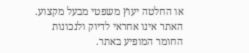או החלטה יעוץ משפטי מבעל מקצוע. האתר אינו אחראי לדיוק ולנכונות החומר המופיע באתר.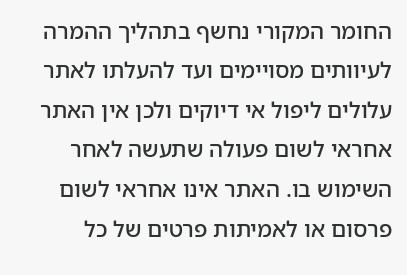החומר המקורי נחשף בתהליך ההמרה לעיוותים מסויימים ועד להעלתו לאתר עלולים ליפול אי דיוקים ולכן אין האתר אחראי לשום פעולה שתעשה לאחר השימוש בו. האתר אינו אחראי לשום פרסום או לאמיתות פרטים של כל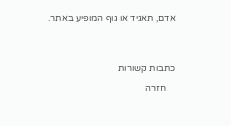אדם, תאגיד או גוף המופיע באתר.




כתבות קשורות

    חזרה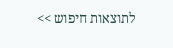לתוצאות חיפוש >>